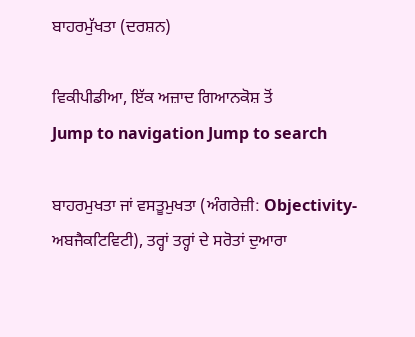ਬਾਹਰਮੁੱਖਤਾ (ਦਰਸ਼ਨ)

ਵਿਕੀਪੀਡੀਆ, ਇੱਕ ਅਜ਼ਾਦ ਗਿਆਨਕੋਸ਼ ਤੋਂ
Jump to navigation Jump to search

ਬਾਹਰਮੁਖਤਾ ਜਾਂ ਵਸਤੂਮੁਖਤਾ (ਅੰਗਰੇਜ਼ੀ: Objectivity-ਅਬਜੈਕਟਿਵਿਟੀ), ਤਰ੍ਹਾਂ ਤਰ੍ਹਾਂ ਦੇ ਸਰੋਤਾਂ ਦੁਆਰਾ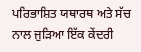ਪਰਿਭਾਸ਼ਿਤ ਯਥਾਰਥ ਅਤੇ ਸੱਚ ਨਾਲ ਜੁੜਿਆ ਇੱਕ ਕੇਂਦਰੀ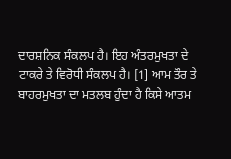ਦਾਰਸ਼ਨਿਕ ਸੰਕਲਪ ਹੈ। ਇਹ ਅੰਤਰਮੁਖਤਾ ਦੇ ਟਾਕਰੇ ਤੇ ਵਿਰੋਧੀ ਸੰਕਲਪ ਹੈ। [1] ਆਮ ਤੌਰ ਤੇ ਬਾਹਰਮੁਖਤਾ ਦਾ ਮਤਲਬ ਹੁੰਦਾ ਹੈ ਕਿਸੇ ਆਤਮ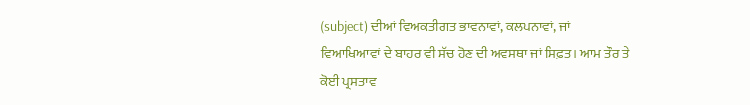(subject) ਦੀਆਂ ਵਿਅਕਤੀਗਤ ਭਾਵਨਾਵਾਂ, ਕਲਪਨਾਵਾਂ, ਜਾਂ ਵਿਆਖਿਆਵਾਂ ਦੇ ਬਾਹਰ ਵੀ ਸੱਚ ਹੋਣ ਦੀ ਅਵਸਥਾ ਜਾਂ ਸਿਫ਼ਤ। ਆਮ ਤੌਰ ਤੇ ਕੋਈ ਪ੍ਰਸਤਾਵ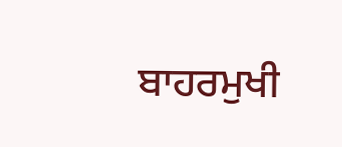ਬਾਹਰਮੁਖੀ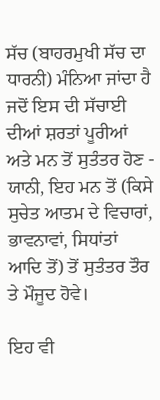ਸੱਚ (ਬਾਹਰਮੁਖੀ ਸੱਚ ਦਾ ਧਾਰਨੀ) ਮੰਨਿਆ ਜਾਂਦਾ ਹੈ ਜਦੋਂ ਇਸ ਦੀ ਸੱਚਾਈ ਦੀਆਂ ਸ਼ਰਤਾਂ ਪੂਰੀਆਂ ਅਤੇ ਮਨ ਤੋਂ ਸੁਤੰਤਰ ਹੋਣ - ਯਾਨੀ, ਇਹ ਮਨ ਤੋਂ (ਕਿਸੇ ਸੁਚੇਤ ਆਤਮ ਦੇ ਵਿਚਾਰਾਂ, ਭਾਵਨਾਵਾਂ, ਸਿਧਾਂਤਾਂ ਆਦਿ ਤੋਂ) ਤੋਂ ਸੁਤੰਤਰ ਤੌਰ ਤੇ ਮੌਜੂਦ ਹੋਵੇ।

ਇਹ ਵੀ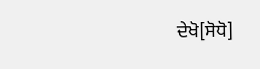ਦੇਖੋ[ਸੋਧੋ]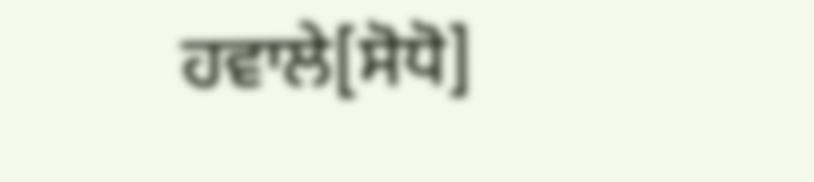ਹਵਾਲੇ[ਸੋਧੋ]